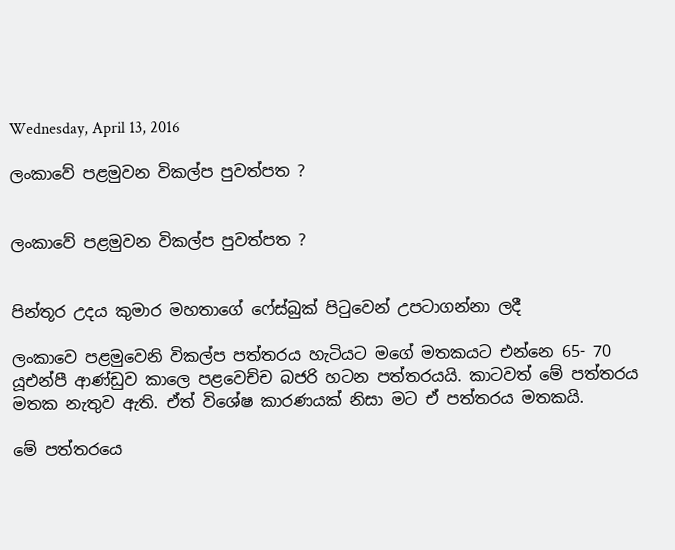Wednesday, April 13, 2016

ලංකාවේ පළමුවන විකල්ප පුවත්පත ?


ලංකාවේ පළමුවන විකල්ප පුවත්පත ?


පින්තූර උදය කුමාර මහතාගේ ෆේස්බුක් පිටුවෙන් උපටාගන්නා ලදී

ලංකාවෙ පළමුවෙනි විකල්ප පත්තරය හැටියට මගේ මතකයට එන්නෙ 65- 70 යූඑන්පී ආණ්ඩුව කාලෙ පළවෙච්ච බජරි හටන පත්තරයයි. කාටවත් මේ පත්තරය මතක නැතුව ඇති. ඒත් විශේෂ කාරණයක් නිසා මට ඒ පත්තරය මතකයි.

මේ පත්තරයෙ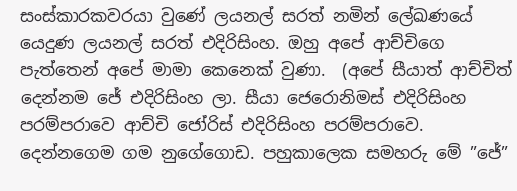සංස්කාරකවරයා වුණේ ලයනල් සරත් නමින් ලේඛණයේ යෙදුණ ලයනල් සරත් එදිරිසිංහ. ඔහු අපේ ආච්චිගෙ පැත්තෙන් අපේ මාමා කෙනෙක් වුණා.  (අපේ සීයාත් ආච්චිත් දෙන්නම ජේ එදිරිසිංහ ලා. සීයා ජෙරොනිමස් එදිරිසිංහ පරම්පරාවෙ ආච්චි ජෝරිස් එදිරිසිංහ පරම්පරාවෙ. දෙන්නගෙම ගම නුගේගොඩ. පහුකාලෙක සමහරු මේ ”ජේ”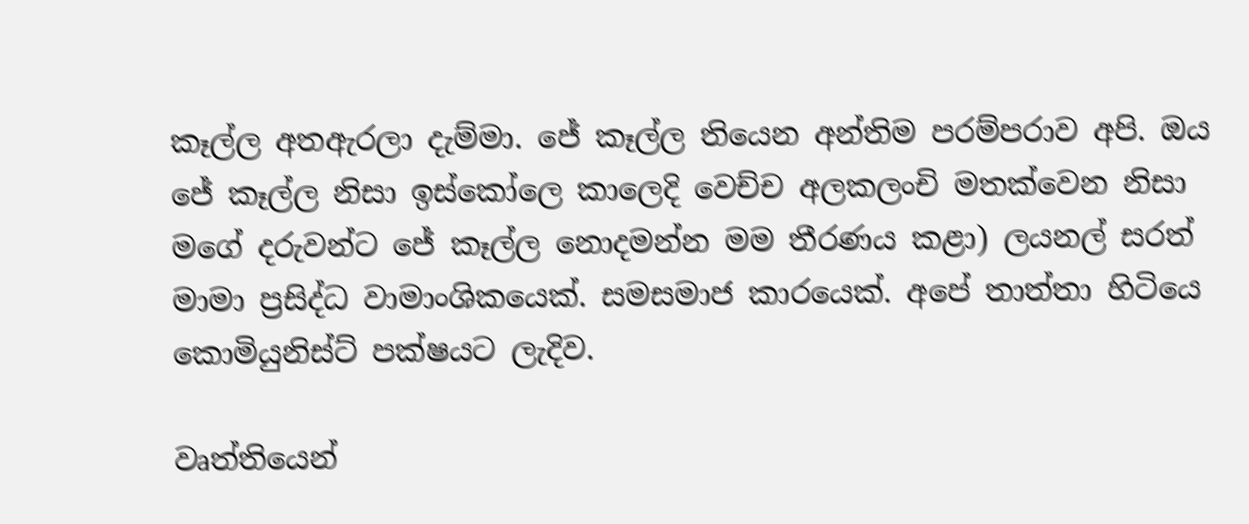කෑල්ල අතඇරලා දැම්මා. ජේ කෑල්ල තියෙන අන්තිම පරම්පරාව අපි. ඔය ජේ කෑල්ල නිසා ඉස්කෝලෙ කාලෙදි වෙච්ච අලකලංචි මතක්වෙන නිසා මගේ දරුවන්ට ජේ කෑල්ල නොදමන්න මම තීරණය කළා) ලයනල් සරත් මාමා ප්‍රසිද්ධ වාමාංශිකයෙක්. සමසමාජ කාරයෙක්. අපේ තාත්තා හිටියෙ කොමියුනිස්ට් පක්ෂයට ලැදිව.

වෘත්තියෙන්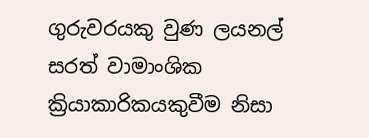ගුරුවරයකු වුණ ලයනල් සරත් වාමාංශික ක්‍රියාකාරිකයකුවීම නිසා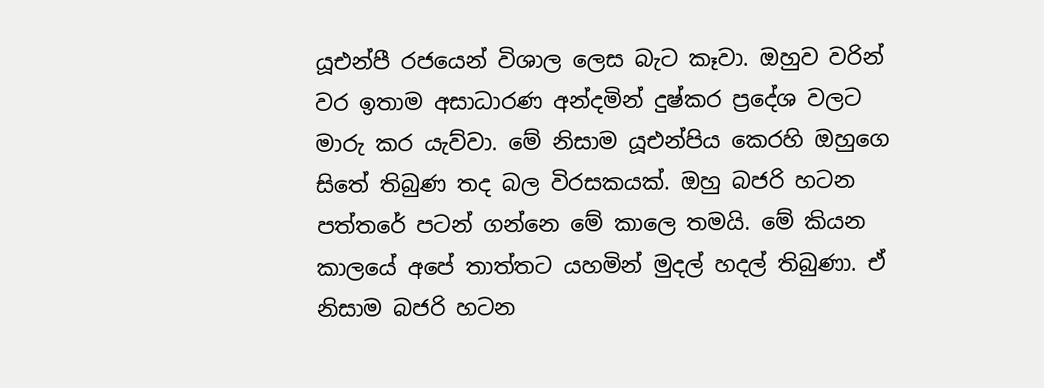යූඑන්පී රජයෙන් විශාල ලෙස බැට කෑවා. ඔහුව වරින් වර ඉතාම අසාධාරණ අන්දමින් දුෂ්කර ප්‍රදේශ වලට මාරු කර යැව්වා. මේ නිසාම යූඑන්පිය කෙරහි ඔහුගෙ සිතේ තිබුණ තද බල විරසකයක්. ඔහු බජරි හටන පත්තරේ පටන් ගන්නෙ මේ කාලෙ තමයි. මේ කියන කාලයේ අපේ තාත්තට යහමින් මුදල් හදල් තිබුණා. ඒ නිසාම බජරි හටන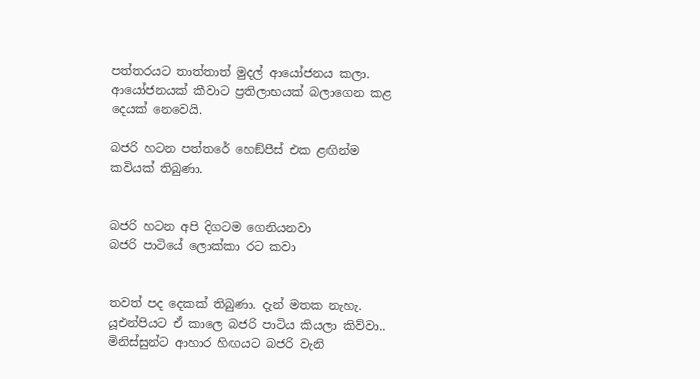පත්තරයට තාත්තාත් මුදල් ආයෝජනය කලා. ආයෝජනයක් කීවාට ප්‍රතිලාභයක් බලාගෙන කළ දෙයක් නෙවෙයි.

බජරි හටන පත්තරේ හෙඞ්පීස් එක ළඟින්ම කවියක් තිබුණා.


බජරි හටන අපි දිගටම ගෙනියනවා
බජරි පාටියේ ලොක්කා රට කවා


තවත් පද දෙකක් තිබුණා. දැන් මතක නැහැ. යූඑන්පියට ඒ කාලෙ බජරි පාටිය කියලා කිව්වා.. මිනිස්සුන්ට ආහාර හිඟයට බජරි වැනි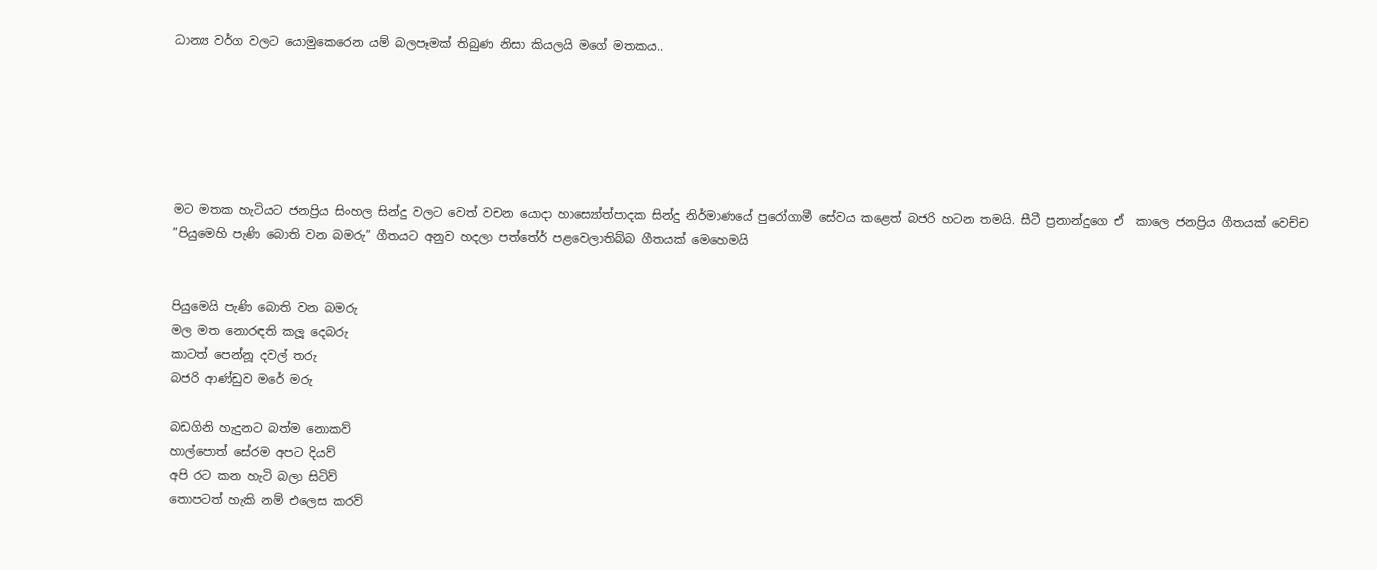ධාන්‍ය වර්ග වලට යොමුකෙරෙන යම් බලපෑමක් තිබුණ නිසා කියලයි මගේ මතකය..






මට මතක හැටියට ජනප්‍රිය සිංහල සින්දු වලට වෙත් වචන යොදා හාස්‍යෝත්පාදක සින්දු නිර්මාණයේ පුරෝගාමී සේවය කළෙත් බජරි හටන තමයි. සීටී ප්‍රනාන්දුගෙ ඒ  කාලෙ ජනප්‍රිය ගීතයක් වෙච්ච ”පියුමෙහි පැණි බොති වන බමරු” ගීතයට අනුව හදලා පත්තේර් පළවෙලාතිබ්බ ගීතයක් මෙහෙමයි


පියුමෙයි පැණි බොති වන බමරු
මල මත නොරඳති කලූ දෙබරු
කාටත් පෙන්නූ දවල් තරු
බජරි ආණ්ඩුව මරේ මරු

බඩගිනි හැදුනට බත්ම නොකව්
හාල්පොත් සේරම අපට දියව්
අපි රට කන හැටි බලා සිටිව්
තොපටත් හැකි නම් එලෙස කරව්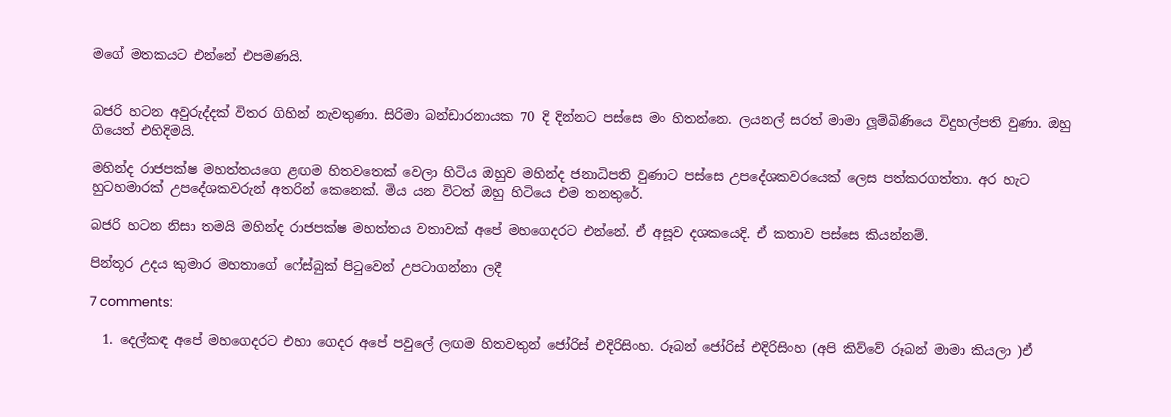මගේ මතකයට එන්නේ එපමණයි.


බජරි හටන අවුරුද්දක් විතර ගිහින් නැවතුණා. සිරිමා බන්ඩාරනායක 70 දි දින්නට පස්සෙ මං හිතන්නෙ. ලයනල් සරත් මාමා ලූම්බිණියෙ විදුහල්පති වුණා. ඔහු ගියෙත් එහිදිමයි.

මහින්ද රාජපක්ෂ මහත්තයගෙ ළඟම හිතවතෙක් වෙලා හිටිය ඔහුව මහින්ද ජනාධිපති වුණාට පස්සෙ උපදේශකවරයෙක් ලෙස පත්කරගත්තා. අර හැට හුටහමාරක් උපදේශකවරුන් අතරින් කෙනෙක්. මිය යන විටත් ඔහු හිටියෙ එම තනතුරේ.

බජරි හටන නිසා තමයි මහින්ද රාජපක්ෂ මහත්තය වතාවක් අපේ මහගෙදරට එන්නේ. ඒ අසූව දශකයෙදි. ඒ කතාව පස්සෙ කියන්නම්.

පින්තූර උදය කුමාර මහතාගේ ෆේස්බුක් පිටුවෙන් උපටාගන්නා ලදී

7 comments:

  1. දෙල්කඳ අපේ මහගෙදරට එහා ගෙදර අපේ පවුලේ ලඟම හිතවතුන් ජෝරිස් එදිරිසිංහ. රූබන් ජෝරිස් එදිරිසිංහ (අපි කිව්වේ රූබන් මාමා කියලා )ඒ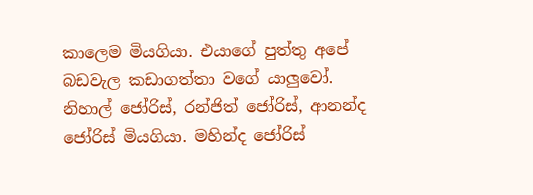කාලෙම මියගියා. එයාගේ පුත්තු අපේ බඩවැල කඩාගත්තා වගේ යාලුවෝ. නිහාල් ජෝරිස්, රන්ජිත් ජෝරිස්, ආනන්ද ජෝරිස් මියගියා. මහින්ද ජෝරිස්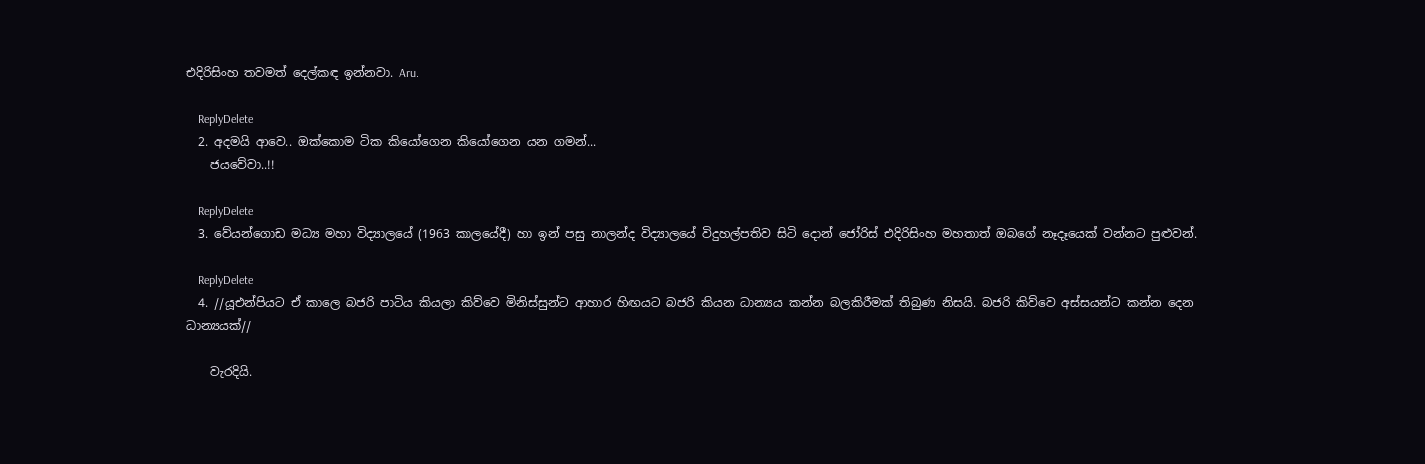එදිරිසිංහ තවමත් දෙල්කඳ ඉන්නවා. Aru.

    ReplyDelete
  2. අදමයි ආවෙ.. ඔක්කොම ටික කියෝගෙන කියෝගෙන යන ගමන්...
    ජයවේවා..!!

    ReplyDelete
  3. වේයන්ගොඩ මධ්‍ය මහා විද්‍යාලයේ (1963 කාලයේදී) හා ඉන් පසු නාලන්ද විද්‍යාලයේ විදුහල්පතිව සිටි දොන් ජෝරිස් එදිරිසිංහ මහතාත් ඔබගේ නෑදෑයෙක් වන්නට පුළුවන්.

    ReplyDelete
  4. //යූඑන්පියට ඒ කාලෙ බජරි පාටිය කියලා කිව්වෙ මිනිස්සුන්ට ආහාර හිඟයට බජරි කියන ධාන්‍යය කන්න බලකිරීමක් තිබුණ නිසයි. බජරි කිව්වෙ අස්සයන්ට කන්න දෙන ධාන්‍යයක්//

    වැරදියි.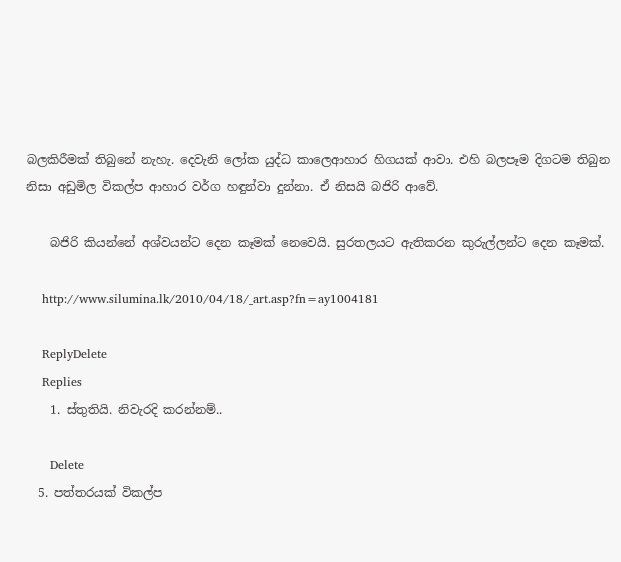බලකිරීමක් තිබුනේ නැහැ. දෙවැනි ලෝක යුද්ධ කාලෙආහාර හිගයක් ආවා. එහි බලපෑම දිගටම තිබුන නිසා අඩුමිල විකල්ප ආහාර වර්ග හඳුන්වා දුන්නා. ඒ නිසයි බජිරි ආවේ.

    බජිරි කියන්නේ අශ්වයන්ට දෙන කෑමක් නෙවෙයි. සුරතලයට ඇතිකරන කුරුල්ලන්ට දෙන කෑමක්.

    http://www.silumina.lk/2010/04/18/_art.asp?fn=ay1004181

    ReplyDelete
    Replies
    1. ස්තුතියි. නිවැරදි කරන්නම්..

      Delete
  5. පත්තරයක් විකල්ප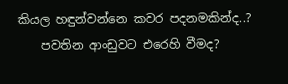කියල හඳුන්වන්නෙ කවර පදනමකින්ද..?
    පවතින ආංඩුවට එරෙහි වීමද?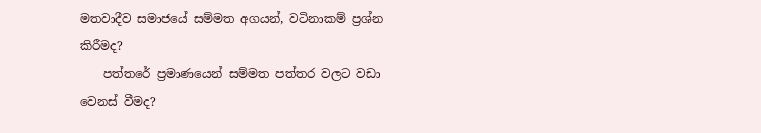මතවාදීව සමාජයේ සම්මත අගයන්, වටිනාකම් ප්‍රශ්න කිරීමද?
    පත්තරේ ප්‍රමාණයෙන් සම්මත පත්තර වලට වඩා වෙනස් වීමද?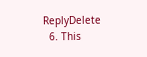ReplyDelete
  6. This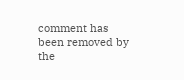comment has been removed by the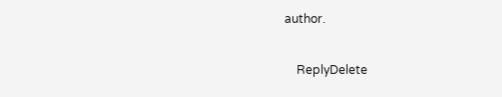author.

    ReplyDelete